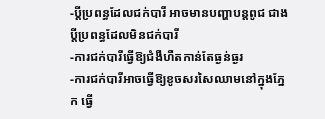-ប្តីប្រពន្ធដែលជក់បារី អាចមានបញ្ហាបន្តពូជ ជាងប្តីប្រពន្ធដែលមិនជក់បារី
-ការជក់បារីធ្វើឱ្យជំងឺហឺតកាន់តែធ្ងន់ធ្ងរ
-ការជក់បារីអាចធ្វើឱ្យខូចសរសៃឈាមនៅក្នុងភ្នែក ធ្វើ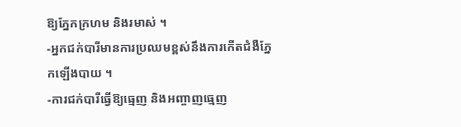ឱ្យភ្នែកក្រហម និងរមាស់ ។
-អ្នកជក់បារីមានការប្រឈមខ្ពស់នឹងការកើតជំងឺភ្នែកឡើងបាយ ។
-ការជក់បារីធ្វើឱ្យធ្មេញ និងអញ្ចាញធ្មេញ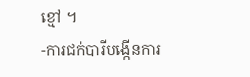ខ្មៅ ។
-ការជក់បារីបង្កើនការ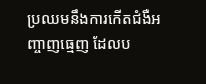ប្រឈមនឹងការកើតជំងឺអញ្ចាញធ្មេញ ដែលប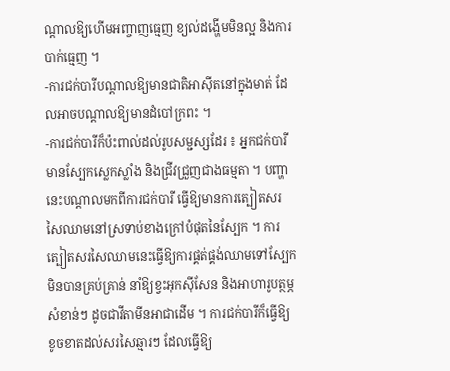ណ្តាលឱ្យហើមអញ្ចាញធ្មេញ ខ្យល់ដង្ហើមមិនល្អ និងការបាក់ធ្មេញ ។
-ការជក់បារីបណ្តាលឱ្យមានជាតិអាស៊ីតនៅក្នុងមាត់ ដែលអាចបណ្តាលឱ្យមានដំបៅក្រពះ ។
-ការជក់បារីក៏ប៉ះពាល់ដល់រូបសម្ជស្សដែរ ៖ អ្នកជក់បារីមានស្បែកស្លេកស្លាំង និងជ្រីវជ្រួញជាងធម្មតា ។ បញ្ហានេះបណ្តាលមកពីការជក់បារី ធ្វើឱ្យមានការត្បៀតសរសៃឈាមនៅស្រទាប់ខាងក្រៅបំផុតនៃស្បែក ។ ការត្បៀតសរសៃឈាមនេះធ្វើឱ្យការផ្គត់ផ្គង់ឈាមទៅស្បែក មិនបានគ្រប់គ្រាន់ នាំឱ្យខ្វះអុកស៊ីសែន និងអាហារូបត្ថម្ភសំខាន់ៗ ដូចជាវីតាមីនអាជាដើម ។ ការជក់បារីក៏ធ្វើឱ្យខូចខាតដល់សរសៃឆ្មារៗ ដែលធ្វើឱ្យ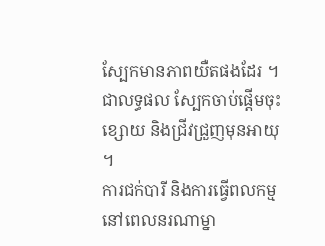ស្បែកមានភាពយឺតផងដែរ ។ ជាលទ្ធផល ស្បែកចាប់ផ្តើមចុះខ្សោយ និងជ្រីវជ្រួញមុនអាយុ ។
ការជក់បារី និងការធ្វើពលកម្ម
នៅពេលនរណាម្នា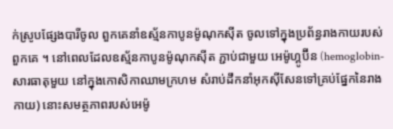ក់ស្រូបផ្សែងបារីចូល ពួកគេនាំឧស្ម័នកាបូនម៉ូណុកស៊ីត ចូលទៅក្នុងប្រព័ន្ធរាងកាយរបស់ពួកគេ ។ នៅពេលដែលឧស្ម័នកាបូនម៉ូណុកស៊ីត ភ្ជាប់ជាមួយ អេម៉ូហ្គូប៊ីន (hemoglobin-សារធាតុមួយ នៅក្នុងកោសិកាឈាមក្រហម សំរាប់ដឹកនាំអុកស៊ីសែនទៅគ្រប់ផ្នែកនៃរាងកាយ) នោះសមត្ថភាពរបស់អេម៉ូ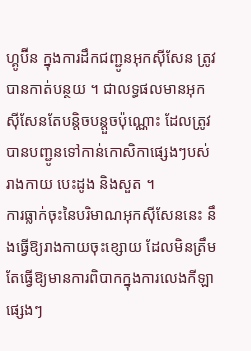ហ្គូប៊ីន ក្នុងការដឹកជញ្ជូនអុកស៊ីសែន ត្រូវបានកាត់បន្ថយ ។ ជាលទ្ធផលមានអុកស៊ីសែនតែបន្តិចបន្តួចប៉ុណ្ណោះ ដែលត្រូវបានបញ្ជូនទៅកាន់កោសិកាផ្សេងៗបស់រាងកាយ បេះដូង និងសួត ។
ការធ្លាក់ចុះនៃបរិមាណអុកស៊ីសែននេះ នឹងធ្វើឱ្យរាងកាយចុះខ្សោយ ដែលមិនត្រឹមតែធ្វើឱ្យមានការពិបាកក្នុងការលេងកីឡាផ្សេងៗ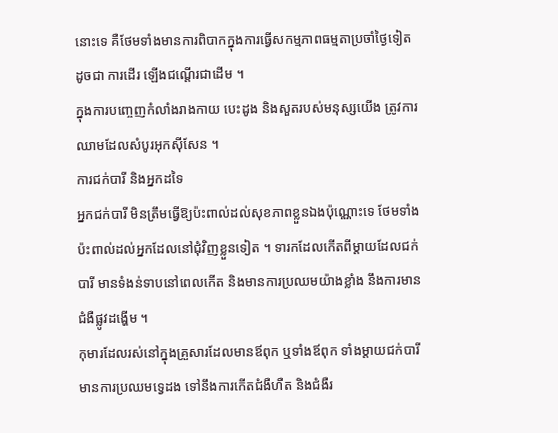នោះទេ គឺថែមទាំងមានការពិបាកក្នុងការធ្វើសកម្មភាពធម្មតាប្រចាំថ្ងៃទៀត ដូចជា ការដើរ ឡើងជណ្តើរជាដើម ។
ក្នុងការបញ្ចេញកំលាំងរាងកាយ បេះដូង និងសួតរបស់មនុស្សយើង ត្រូវការឈាមដែលសំបូរអុកស៊ីសែន ។
ការជក់បារី និងអ្នកដទៃ
អ្នកជក់បារី មិនត្រឹមធ្វើឱ្យប៉ះពាល់ដល់សុខភាពខ្លួនឯងប៉ុណ្ណោះទេ ថែមទាំងប៉ះពាល់ដល់អ្នកដែលនៅជុំវិញខ្លួនទៀត ។ ទារកដែលកើតពីម្តាយដែលជក់បារី មានទំងន់ទាបនៅពេលកើត និងមានការប្រឈមយ៉ាងខ្លាំង នឹងការមានជំងឺផ្លូវដង្ហើម ។
កុមារដែលរស់នៅក្នុងគ្រួសារដែលមានឪពុក ឬទាំងឪពុក ទាំងម្តាយជក់បារី មានការប្រឈមទ្វេដង ទៅនឹងការកើតជំងឺហឺត និងជំងឺរ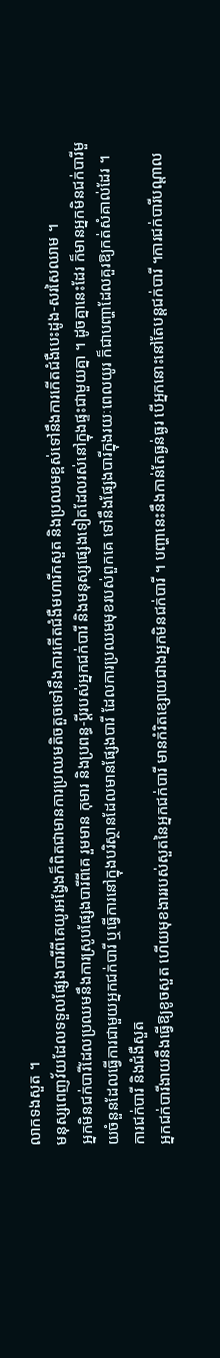លាកទងសួត ។
មនុស្សពេញវ័យដែលទទួលផ្សែងបារីពីគេយូរអង្វែងក៏ពិតជាមានការប្រឈមតិចតួចទៅនឹងការកើតជំងឺមហារីកសួត និងប្រឈមខ្ពស់ទៅនឹងការកើតជំងឺបេះដូង-សរសៃឈាម ។
អ្នកមិនជក់បារីដែលប្រឈមនឹងការស្រូបផ្សែងបារីពីគេ រួមមាន កុមារ និងប្រពន្ធ-ប្តីរបស់អ្នកជក់បារី និងមនុស្សផ្សេងទៀតដែលរស់នៅក្នុងផ្ទះជាមួយគ្នា ។ ដូចគ្នានេះដែរ ក៏មានអ្នកមិនជក់បារីមួយចំនួនដែលធ្វើការជាមួយអ្នកជក់បារី ឬធ្វើការនៅក្នុងបរិស្ថានដែលមានផ្សែងបារី ដែលការប្រឈមមុខរបស់ពួកគេ ទៅនឹងផ្សែងបារីក្នុងរយៈពេលយូរ ក៏ជាបញ្ហាដែលគួរឱ្យកត់សំគាល់ដែរ ។
ការជក់បារី និងជំងឺសួត
អ្នកជក់បារីងាយនឹងធ្វើឱ្យខូចសួត ហើយមុខងាររបស់សួតនៃអ្នកជក់បារី មានកំរិតខ្សោយជាងអ្នកមិនជក់បារី ។ បញ្ហានេះនឹងកាន់តែធ្ងន់ធ្ងរ បើអ្នកនោះនៅតែបន្តជក់បារី ។ការជក់បារីបណ្តាល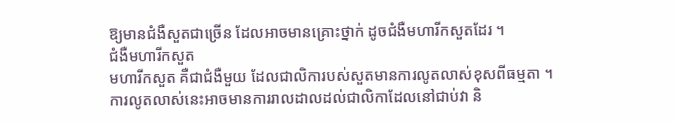ឱ្យមានជំងឺសួតជាច្រើន ដែលអាចមានគ្រោះថ្នាក់ ដូចជំងឺមហារីកសួតដែរ ។
ជំងឺមហារីកសួត
មហារីកសួត គឺជាជំងឺមួយ ដែលជាលិការបស់សួតមានការលូតលាស់ខុសពីធម្មតា ។ ការលូតលាស់នេះអាចមានការរាលដាលដល់ជាលិកាដែលនៅជាប់វា និ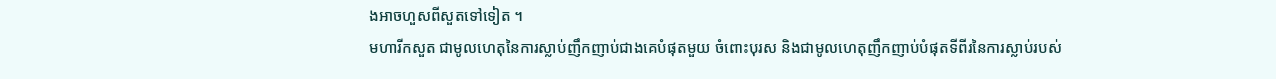ងអាចហួសពីសួតទៅទៀត ។
មហារីកសួត ជាមូលហេតុនៃការស្លាប់ញឹកញាប់ជាងគេបំផុតមួយ ចំពោះបុរស និងជាមូលហេតុញឹកញាប់បំផុតទីពីរនៃការស្លាប់របស់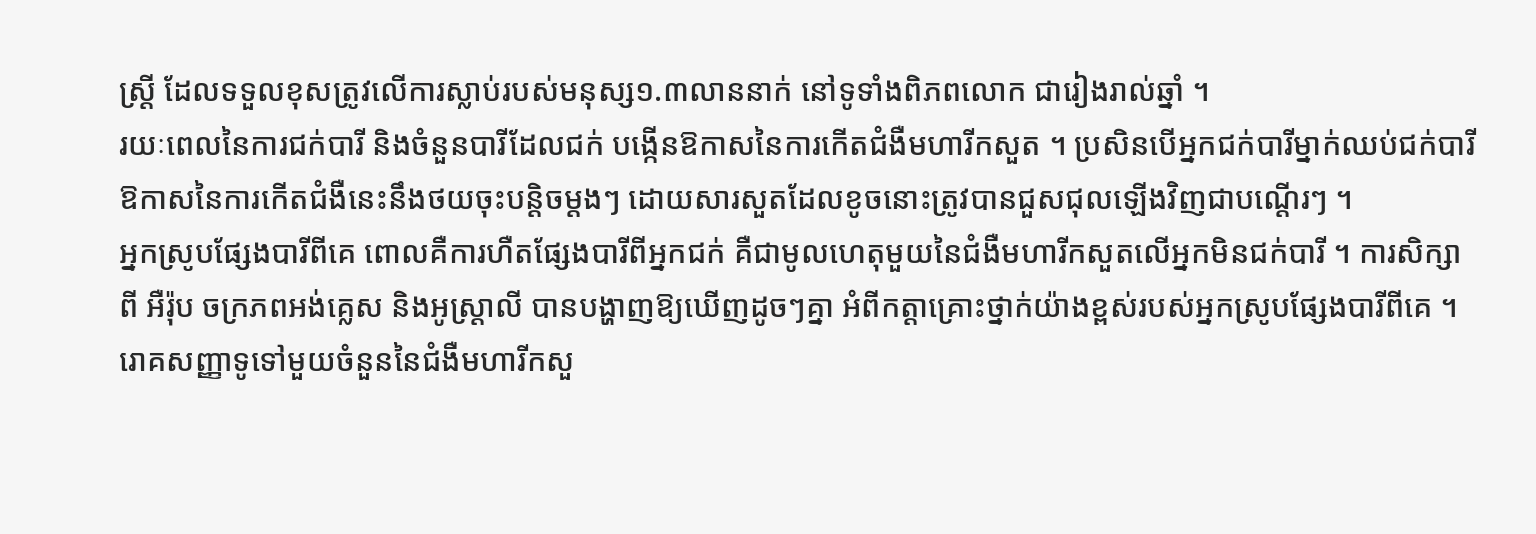ស្ត្រី ដែលទទួលខុសត្រូវលើការស្លាប់របស់មនុស្ស១.៣លាននាក់ នៅទូទាំងពិភពលោក ជារៀងរាល់ឆ្នាំ ។
រយៈពេលនៃការជក់បារី និងចំនួនបារីដែលជក់ បង្កើនឱកាសនៃការកើតជំងឺមហារីកសួត ។ ប្រសិនបើអ្នកជក់បារីម្នាក់ឈប់ជក់បារី ឱកាសនៃការកើតជំងឺនេះនឹងថយចុះបន្តិចម្តងៗ ដោយសារសួតដែលខូចនោះត្រូវបានជួសជុលឡើងវិញជាបណ្តើរៗ ។
អ្នកស្រូបផ្សែងបារីពីគេ ពោលគឺការហឺតផ្សែងបារីពីអ្នកជក់ គឺជាមូលហេតុមួយនៃជំងឺមហារីកសួតលើអ្នកមិនជក់បារី ។ ការសិក្សាពី អឺរ៉ុប ចក្រភពអង់គ្លេស និងអូស្ត្រាលី បានបង្ហាញឱ្យឃើញដូចៗគ្នា អំពីកត្តាគ្រោះថ្នាក់យ៉ាងខ្ពស់របស់អ្នកស្រូបផ្សែងបារីពីគេ ។
រោគសញ្ញាទូទៅមួយចំនួននៃជំងឺមហារីកសួ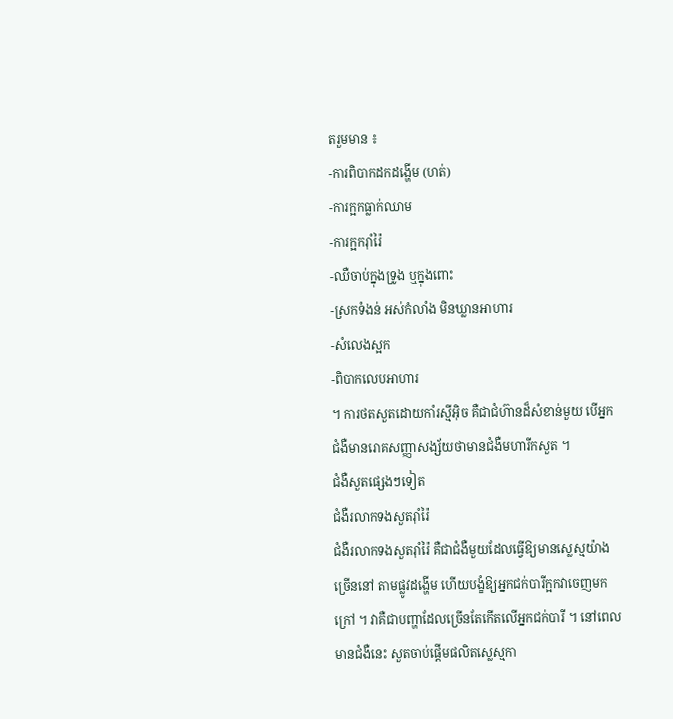តរួមមាន ៖
-ការពិបាកដកដង្ហើម (ហត់)
-ការក្អកធ្លាក់ឈាម
-ការក្អករ៉ាំរ៉ៃ
-ឈឺចាប់ក្នុងទ្រូង ឬក្នុងពោះ
-ស្រកទំងន់ អស់កំលាំង មិនឃ្លានអាហារ
-សំលេងស្អក
-ពិបាកលេបអាហារ
។ ការថតសួតដោយកាំរស្មីអុិច គឺជាជំហ៊ានដ៏សំខាន់មួយ បើអ្នកជំងឺមានរោគសញ្ញាសង្ស័យថាមានជំងឺមហារីកសួត ។
ជំងឺសួតផ្សេងៗទៀត
ជំងឺរលាកទងសួតរ៉ាំរ៉ៃ
ជំងឺរលាកទងសួតរ៉ាំរ៉ៃ គឺជាជំងឺមួយដែលធ្វើឱ្យមានស្លេស្មយ៉ាងច្រើននៅ តាមផ្លូវដង្ហើម ហើយបង្ខំឱ្យអ្នកជក់បារីក្អកវាចេញមកក្រៅ ។ វាគឺជាបញ្ហាដែលច្រើនតែកើតលើអ្នកជក់បារី ។ នៅពេលមានជំងឺនេះ សួតចាប់ផ្តើមផលិតស្លេស្មកា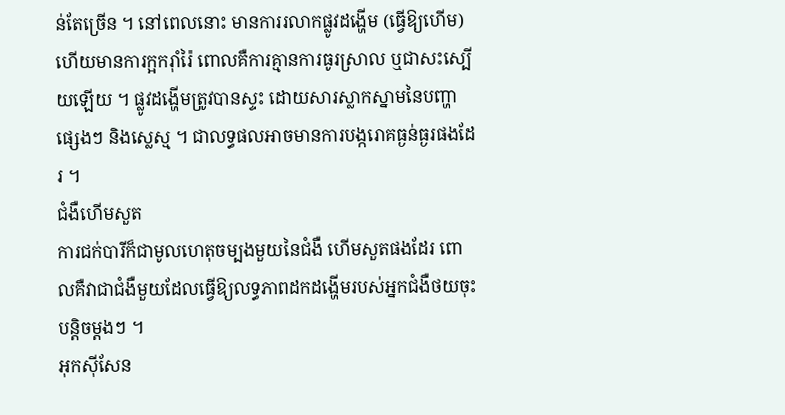ន់តែច្រើន ។ នៅពេលនោះ មានការរលាកផ្លូវដង្ហើម (ធ្វើឱ្យហើម) ហើយមានការក្អករ៉ាំរ៉ៃ ពោលគឺការគ្មានការធូរស្រាល ឬជាសះស្បើយឡើយ ។ ផ្លូវដង្ហើមត្រូវបានស្ទះ ដោយសារស្លាកស្នាមនៃបញ្ហាផ្សេងៗ និងស្លេស្ម ។ ជាលទ្ធផលអាចមានការបង្ករោគធ្ងន់ធ្ងរផងដែរ ។
ជំងឺហើមសួត
ការជក់បារីក៏ជាមូលហេតុចម្បងមួយនៃជំងឺ ហើមសួតផងដែរ ពោលគឺវាជាជំងឺមួយដែលធ្វើឱ្យលទ្ធភាពដកដង្ហើមរបស់អ្នកជំងឺថយចុះបន្តិចម្តងៗ ។
អុកស៊ីសែន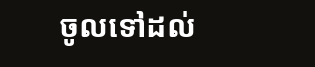ចូលទៅដល់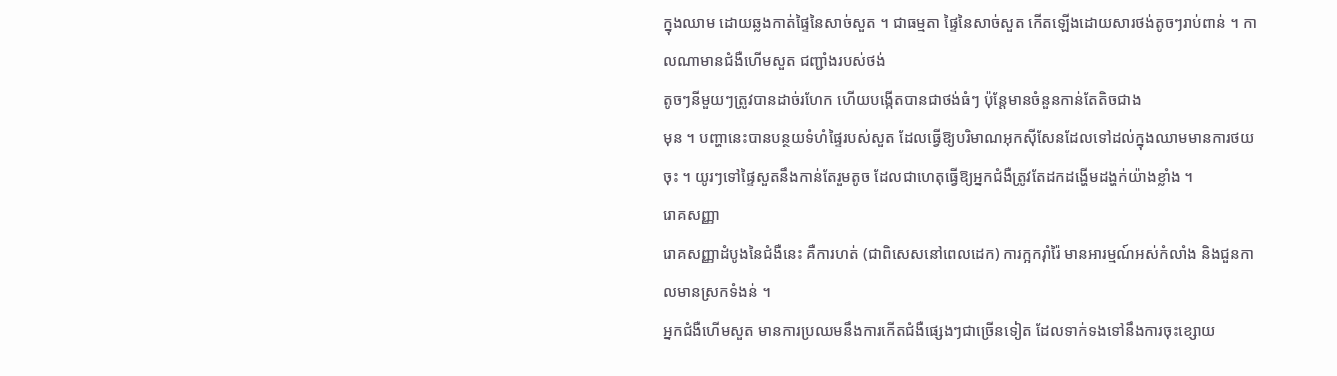ក្នុងឈាម ដោយឆ្លងកាត់ផ្ទៃនៃសាច់សួត ។ ជាធម្មតា ផ្ទៃនៃសាច់សួត កើតឡើងដោយសារថង់តូចៗរាប់ពាន់ ។ កាលណាមានជំងឺហើមសួត ជញ្ជាំងរបស់ថង់
តូចៗនីមួយៗត្រូវបានដាច់រហែក ហើយបង្កើតបានជាថង់ធំៗ ប៉ុន្តែមានចំនួនកាន់តែតិចជាង
មុន ។ បញ្ហានេះបានបន្ថយទំហំផ្ទៃរបស់សួត ដែលធ្វើឱ្យបរិមាណអុកស៊ីសែនដែលទៅដល់ក្នុងឈាមមានការថយចុះ ។ យូរៗទៅផ្ទៃសួតនឹងកាន់តែរួមតូច ដែលជាហេតុធ្វើឱ្យអ្នកជំងឺត្រូវតែដកដង្ហើមដង្ហក់យ៉ាងខ្លាំង ។
រោគសញ្ញា
រោគសញ្ញាដំបូងនៃជំងឺនេះ គឺការហត់ (ជាពិសេសនៅពេលដេក) ការក្អករ៉ាំរ៉ៃ មានអារម្មណ៍អស់កំលាំង និងជួនកាលមានស្រកទំងន់ ។
អ្នកជំងឺហើមសួត មានការប្រឈមនឹងការកើតជំងឺផ្សេងៗជាច្រើនទៀត ដែលទាក់ទងទៅនឹងការចុះខ្សោយ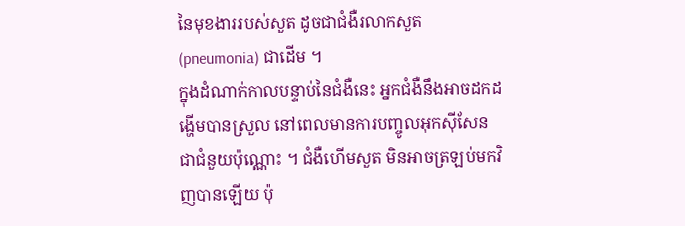នៃមុខងាររបស់សួត ដូចជាជំងឺរលាកសួត (pneumonia) ជាដើម ។
ក្នុងដំណាក់កាលបន្ទាប់នៃជំងឺនេះ អ្នកជំងឺនឹងអាចដកដង្ហើមបានស្រួល នៅពេលមានការបញ្ចូលអុកស៊ីសែនជាជំនួយប៉ុណ្ណោះ ។ ជំងឺហើមសួត មិនអាចត្រឡប់មកវិញបានឡើយ ប៉ុ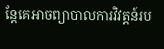ន្តែគេអាចព្យាបាលការវិវត្តន៍រប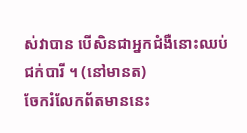ស់វាបាន បើសិនជាអ្នកជំងឺនោះឈប់ជក់បារី ។ (នៅមានត)
ចែករំលែកព័តមាននេះ